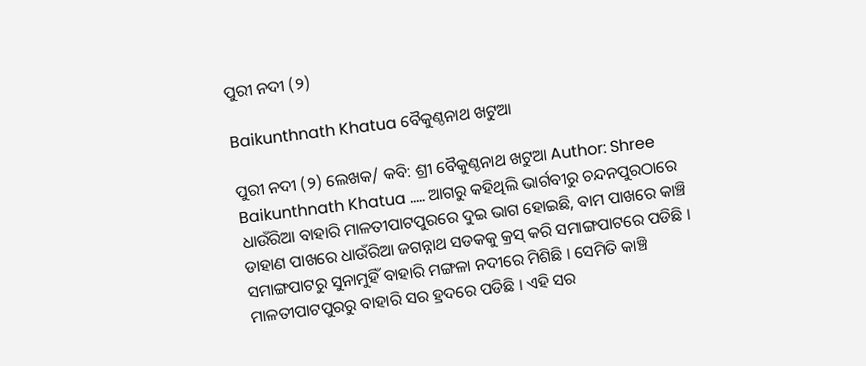ପୁରୀ ନଦୀ (୨)

Baikunthnath Khatua ବୈକୁଣ୍ଠନାଥ ଖଟୁଆ

ପୁରୀ ନଦୀ (୨) ଲେଖକ/ କବି: ଶ୍ରୀ ବୈକୁଣ୍ଠନାଥ ଖଟୁଆ Author: Shree Baikunthnath Khatua ….. ଆଗରୁ କହିଥିଲି ଭାର୍ଗବୀରୁ ଚନ୍ଦନପୁରଠାରେ ଧାଉଁରିଆ ବାହାରି ମାଳତୀପାଟପୁରରେ ଦୁଇ ଭାଗ ହୋଇଛି, ବାମ ପାଖରେ କାଞ୍ଚି ଡାହାଣ ପାଖରେ ଧାଉଁରିଆ ଜଗନ୍ନାଥ ସଡକକୁ କ୍ରସ୍ କରି ସମାଙ୍ଗପାଟରେ ପଡିଛି । ସମାଙ୍ଗପାଟରୁ ସୁନାମୁହିଁ ବାହାରି ମଙ୍ଗଳା ନଦୀରେ ମିଶିଛି । ସେମିତି କାଞ୍ଚି ମାଳତୀପାଟପୁରରୁ ବାହାରି ସର ହ୍ରଦରେ ପଡିଛି । ଏହି ସର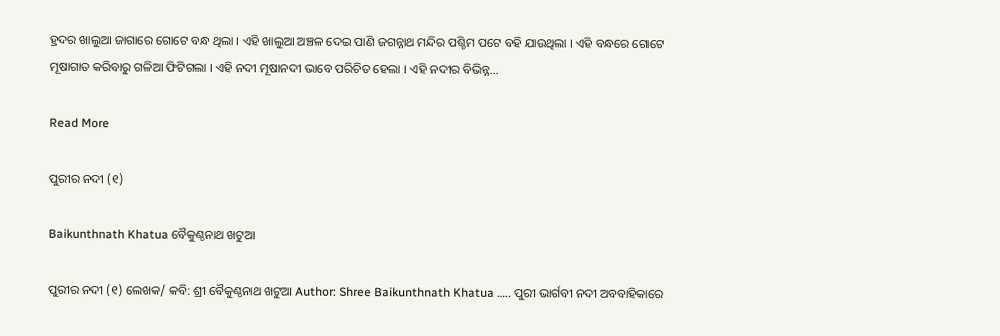ହ୍ରଦର ଖାଲୁଆ ଜାଗାରେ ଗୋଟେ ବନ୍ଧ ଥିଲା । ଏହି ଖାଲୁଆ ଅଞ୍ଚଳ ଦେଇ ପାଣି ଜଗନ୍ନାଥ ମନ୍ଦିର ପଶ୍ଚିମ ପଟେ ବହି ଯାଉଥିଲା । ଏହି ବନ୍ଧରେ ଗୋଟେ ମୂଷାଗାତ କରିବାରୁ ଗଳିଆ ଫିଟିଗଲା । ଏହି ନଦୀ ମୂଷାନଦୀ ଭାବେ ପରିଚିତ ହେଲା । ଏହି ନଦୀର ବିଭିନ୍ନ…

Read More

ପୁରୀର ନଦୀ (୧)

Baikunthnath Khatua ବୈକୁଣ୍ଠନାଥ ଖଟୁଆ

ପୁରୀର ନଦୀ (୧) ଲେଖକ/ କବି: ଶ୍ରୀ ବୈକୁଣ୍ଠନାଥ ଖଟୁଆ Author: Shree Baikunthnath Khatua ….. ପୁରୀ ଭାର୍ଗବୀ ନଦୀ ଅବବାହିକାରେ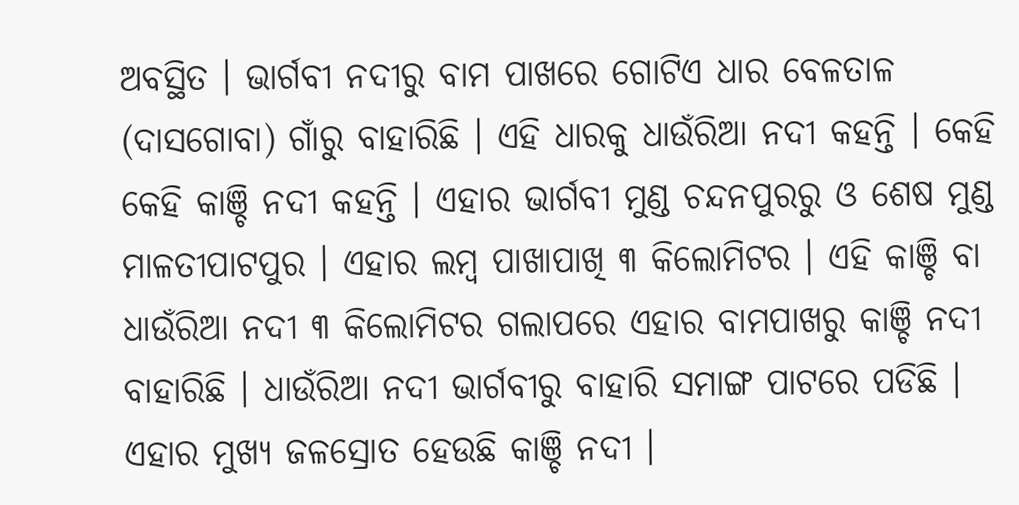ଅବସ୍ଥିତ । ଭାର୍ଗବୀ ନଦୀରୁ ବାମ ପାଖରେ ଗୋଟିଏ ଧାର ବେଳତାଳ (ଦାସଗୋବା) ଗାଁରୁ ବାହାରିଛି । ଏହି ଧାରକୁ ଧାଉଁରିଆ ନଦୀ କହନ୍ତି । କେହି କେହି କାଞ୍ଚି ନଦୀ କହନ୍ତି । ଏହାର ଭାର୍ଗବୀ ମୁଣ୍ଡ ଚନ୍ଦନପୁରରୁ ଓ ଶେଷ ମୁଣ୍ଡ ମାଳତୀପାଟପୁର । ଏହାର ଲମ୍ବ ପାଖାପାଖି ୩ କିଲୋମିଟର । ଏହି କାଞ୍ଚି ବା ଧାଉଁରିଆ ନଦୀ ୩ କିଲୋମିଟର ଗଲାପରେ ଏହାର ବାମପାଖରୁ କାଞ୍ଚି ନଦୀ ବାହାରିଛି । ଧାଉଁରିଆ ନଦୀ ଭାର୍ଗବୀରୁ ବାହାରି ସମାଙ୍ଗ ପାଟରେ ପଡିଛି । ଏହାର ମୁଖ୍ୟ ଜଳସ୍ରୋତ ହେଉଛି କାଞ୍ଚି ନଦୀ ।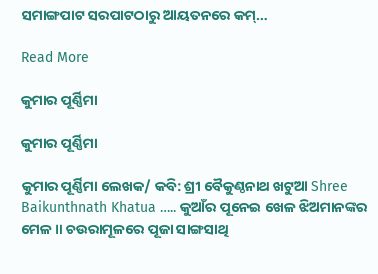ସମାଙ୍ଗପାଟ ସରପାଟଠାରୁ ଆୟତନରେ କମ୍…

Read More

କୁମାର ପୂର୍ଣ୍ଣିମା

କୁମାର ପୂର୍ଣ୍ଣିମା

କୁମାର ପୂର୍ଣ୍ଣିମା ଲେଖକ/ କବି: ଶ୍ରୀ ବୈକୁଣ୍ଠନାଥ ଖଟୁଆ Shree Baikunthnath Khatua ….. କୁଆଁର ପୂନେଇ ଖେଳ ଝିଅମାନଙ୍କର ମେଳ ॥ ଚଉରାମୂଳରେ ପୂଜା ସାଙ୍ଗସାଥି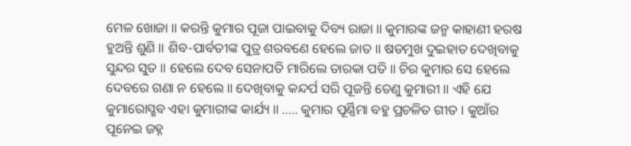ମେଳ ଖୋଜା ॥ କରନ୍ତି କୁମାର ପୂଜା ପାଇବାକୁ ଦିବ୍ୟ ରାଜା ॥ କୁମାରଙ୍କ ଜନ୍ମ କାହାଣୀ ହରଷ ହୁଅନ୍ତି ଶୁଣି ॥ ଶିବ-ପାର୍ବତୀଙ୍କ ପୁତ୍ର ଶରବଣେ ହେଲେ ଜାତ ॥ ଷଡମୁଖ ଦୁଇହାତ ଦେଖିବାକୁ ସୁନ୍ଦର ସୁତ ॥ ହେଲେ ଦେବ ସେନାପତି ମାରିଲେ ତାରକା ପତି ॥ ଚିର କୁମାର ସେ ହେଲେ ଦେବରେ ଗଣା ନ ହେଲେ ॥ ଦେଖିବାକୁ କନ୍ଦର୍ପ ସରି ପୂଜନ୍ତି ତେଣୁ କୁମାରୀ ॥ ଏହି ଯେ କୁମାରୋସ୍ଛବ ଏହା କୁମାରୀଙ୍କ କାର୍ଯ୍ୟ ॥ ….. କୁମାର ପୂର୍ଣ୍ଣିମା ବହୁ ପ୍ରଚଳିତ ଗୀତ । କୁଆଁର ପୂନେଇ ଜହ୍ନ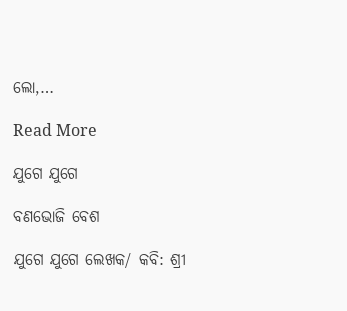ଲୋ,…

Read More

ଯୁଗେ ଯୁଗେ

ବଣଭୋଜି ବେଶ

ଯୁଗେ ଯୁଗେ ଲେଖକ/ କବି: ଶ୍ରୀ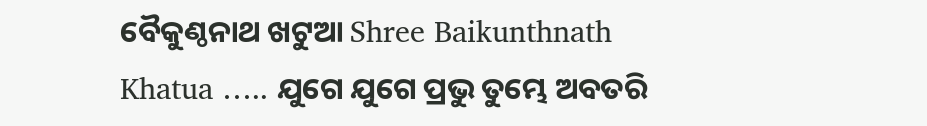ବୈକୁଣ୍ଠନାଥ ଖଟୁଆ Shree Baikunthnath Khatua ….. ଯୁଗେ ଯୁଗେ ପ୍ରଭୁ ତୁମ୍ଭେ ଅବତରି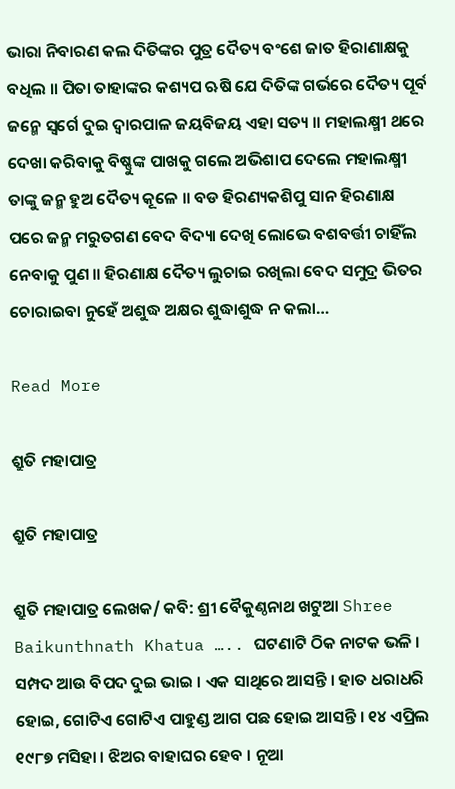ଭାରା ନିବାରଣ କଲ ଦିତିଙ୍କର ପୁତ୍ର ଦୈତ୍ୟ ବଂଶେ ଜାତ ହିରାଣାକ୍ଷକୁ ବଧିଲ ॥ ପିତା ତାହାଙ୍କର କଶ୍ୟପ ଋଷି ଯେ ଦିତିଙ୍କ ଗର୍ଭରେ ଦୈତ୍ୟ ପୂର୍ବ ଜନ୍ମେ ସ୍ଵର୍ଗେ ଦୁଇ ଦ୍ଵାରପାଳ ଜୟବିଜୟ ଏହା ସତ୍ୟ ॥ ମହାଲକ୍ଷ୍ମୀ ଥରେ ଦେଖା କରିବାକୁ ବିଷ୍ଣୁଙ୍କ ପାଖକୁ ଗଲେ ଅଭିଶାପ ଦେଲେ ମହାଲକ୍ଷ୍ମୀ ତାଙ୍କୁ ଜନ୍ମ ହୁଅ ଦୈତ୍ୟ କୂଳେ ॥ ବଡ ହିରଣ୍ୟକଶିପୁ ସାନ ହିରଣାକ୍ଷ ପରେ ଜନ୍ମ ମରୁତଗଣ ବେଦ ବିଦ୍ୟା ଦେଖି ଲୋଭେ ବଶବର୍ତ୍ତୀ ଚାହିଁଲ ନେବାକୁ ପୁଣ ॥ ହିରଣାକ୍ଷ ଦୈତ୍ୟ ଲୁଚାଇ ରଖିଲା ବେଦ ସମୁଦ୍ର ଭିତର ଚୋରାଇବା ନୁହେଁ ଅଶୁଦ୍ଧ ଅକ୍ଷର ଶୁଦ୍ଧାଶୁଦ୍ଧ ନ କଲା…

Read More

ଶ୍ରୁତି ମହାପାତ୍ର

ଶ୍ରୁତି ମହାପାତ୍ର

ଶ୍ରୁତି ମହାପାତ୍ର ଲେଖକ/ କବି: ଶ୍ରୀ ବୈକୁଣ୍ଠନାଥ ଖଟୁଆ Shree Baikunthnath Khatua ….. ଘଟଣାଟି ଠିକ ନାଟକ ଭଳି । ସମ୍ପଦ ଆଉ ବିପଦ ଦୁଇ ଭାଇ । ଏକ ସାଥିରେ ଆସନ୍ତି । ହାତ ଧରାଧରି ହୋଇ, ଗୋଟିଏ ଗୋଟିଏ ପାହୁଣ୍ଡ ଆଗ ପଛ ହୋଇ ଆସନ୍ତି । ୧୪ ଏପ୍ରିଲ ୧୯୮୭ ମସିହା । ଝିଅର ବାହାଘର ହେବ । ନୂଆ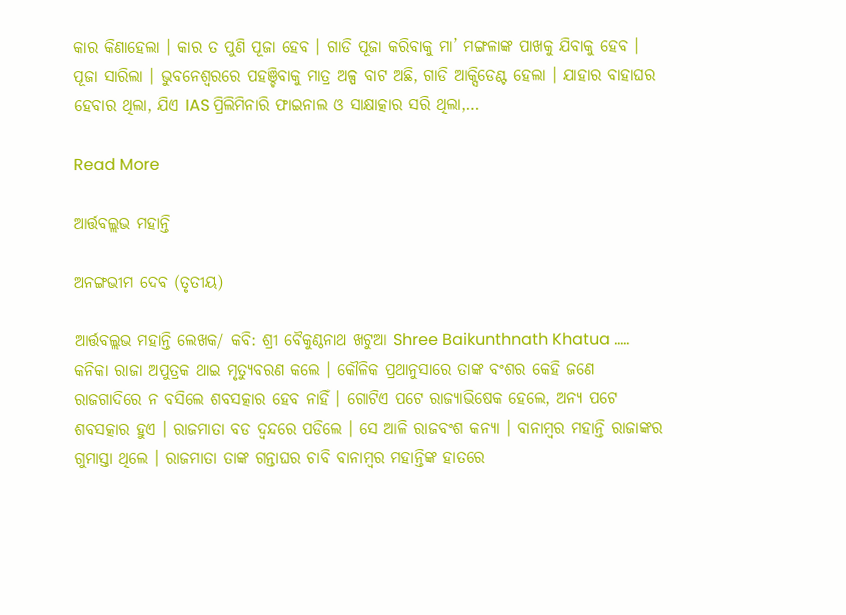କାର କିଣାହେଲା । କାର ତ ପୁଣି ପୂଜା ହେବ । ଗାଡି ପୂଜା କରିବାକୁ ମା’ ମଙ୍ଗଳାଙ୍କ ପାଖକୁ ଯିବାକୁ ହେବ । ପୂଜା ସାରିଲା । ଭୁବନେଶ୍ବରରେ ପହଞ୍ଚିବାକୁ ମାତ୍ର ଅଳ୍ପ ବାଟ ଅଛି, ଗାଡି ଆକ୍ସିଡେଣ୍ଟ ହେଲା । ଯାହାର ବାହାଘର ହେବାର ଥିଲା, ଯିଏ IAS ପ୍ରିଲିମିନାରି ଫାଇନାଲ ଓ ସାକ୍ଷାତ୍କାର ସରି ଥିଲା,…

Read More

ଆର୍ତ୍ତବଲ୍ଲଭ ମହାନ୍ତି

ଅନଙ୍ଗଭୀମ ଦେବ (ତୃତୀୟ)

ଆର୍ତ୍ତବଲ୍ଲଭ ମହାନ୍ତି ଲେଖକ/ କବି: ଶ୍ରୀ ବୈକୁଣ୍ଠନାଥ ଖଟୁଆ Shree Baikunthnath Khatua ….. କନିକା ରାଜା ଅପୁତ୍ରକ ଥାଇ ମୃତ୍ୟୁବରଣ କଲେ । କୌଳିକ ପ୍ରଥାନୁସାରେ ତାଙ୍କ ବଂଶର କେହି ଜଣେ ରାଜଗାଦିରେ ନ ବସିଲେ ଶବସତ୍କାର ହେବ ନାହିଁ । ଗୋଟିଏ ପଟେ ରାଜ୍ୟାଭିଷେକ ହେଲେ, ଅନ୍ୟ ପଟେ ଶବସତ୍କାର ହୁଏ । ରାଜମାତା ବଡ ଦ୍ଵନ୍ଦରେ ପଡିଲେ । ସେ ଆଳି ରାଜବଂଶ କନ୍ୟା । ବାନାମ୍ବର ମହାନ୍ତି ରାଜାଙ୍କର ଗୁମାସ୍ତା ଥିଲେ । ରାଜମାତା ତାଙ୍କ ଗନ୍ତାଘର ଚାବି ବାନାମ୍ବର ମହାନ୍ତିଙ୍କ ହାତରେ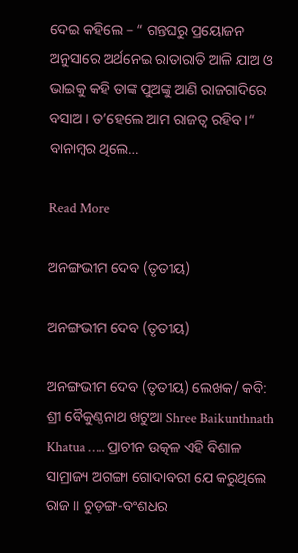ଦେଇ କହିଲେ – “ ଗନ୍ତଘରୁ ପ୍ରୟୋଜନ ଅନୁସାରେ ଅର୍ଥନେଇ ରାତାରାତି ଆଳି ଯାଅ ଓ ଭାଇକୁ କହି ତାଙ୍କ ପୁଅଙ୍କୁ ଆଣି ରାଜଗାଦିରେ ବସାଅ । ତ’ହେଲେ ଆମ ରାଜତ୍ଵ ରହିବ ।“ ବାନାମ୍ବର ଥିଲେ…

Read More

ଅନଙ୍ଗଭୀମ ଦେବ (ତୃତୀୟ)

ଅନଙ୍ଗଭୀମ ଦେବ (ତୃତୀୟ)

ଅନଙ୍ଗଭୀମ ଦେବ (ତୃତୀୟ) ଲେଖକ/ କବି: ଶ୍ରୀ ବୈକୁଣ୍ଠନାଥ ଖଟୁଆ Shree Baikunthnath Khatua ….. ପ୍ରାଚୀନ ଉତ୍କଳ ଏହି ବିଶାଳ ସାମ୍ରାଜ୍ୟ ଅଗଙ୍ଗା ଗୋଦାବରୀ ଯେ କରୁଥିଲେ ରାଜ ॥ ଚୁଡ଼ଙ୍ଗ-ବଂଶଧର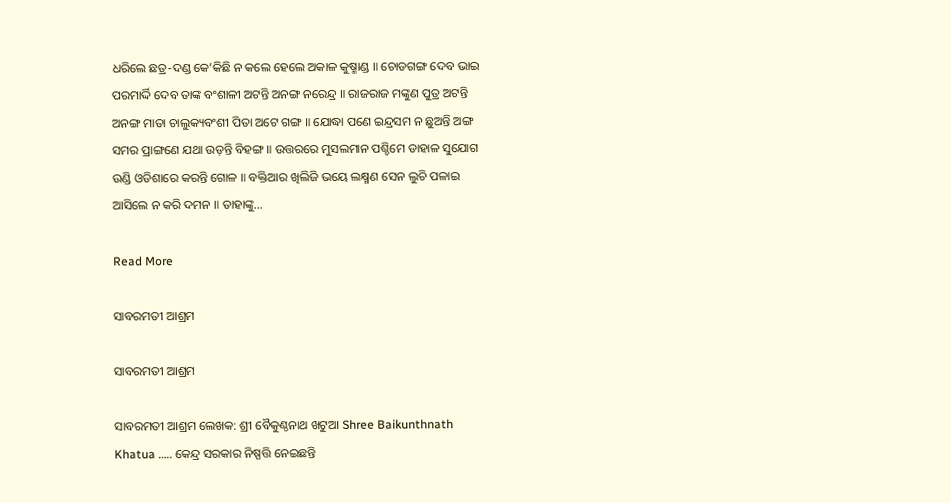ଧରିଲେ ଛତ୍ର-ଦଣ୍ଡ କେ’କିଛି ନ କଲେ ହେଲେ ଅକାଳ କୁଷ୍ମାଣ୍ଡ ॥ ଚୋଡଗଙ୍ଗ ଦେବ ଭାଇ ପରମାର୍ଦ୍ଦି ଦେବ ତାଙ୍କ ବଂଶାଳୀ ଅଟନ୍ତି ଅନଙ୍ଗ ନରେନ୍ଦ୍ର ॥ ରାଜରାଜ ମଙ୍କୁଣ ପୁତ୍ର ଅଟନ୍ତି ଅନଙ୍ଗ ମାତା ଚାଲୁକ୍ୟବଂଶୀ ପିତା ଅଟେ ଗଙ୍ଗ ॥ ଯୋଦ୍ଧା ପଣେ ଇନ୍ଦ୍ରସମ ନ ଛୁଅନ୍ତି ଅଙ୍ଗ ସମର ପ୍ରାଙ୍ଗଣେ ଯଥା ଉଡ଼ନ୍ତି ବିହଙ୍ଗ ॥ ଉତ୍ତରରେ ମୁସଲମାନ ପଶ୍ଚିମେ ଡାହାଳ ସୁଯୋଗ ଉଣ୍ଡି ଓଡିଶାରେ କରନ୍ତି ଗୋଳ ॥ ବକ୍ତିଆର ଖିଲିଜି ଭୟେ ଲକ୍ଷ୍ମଣ ସେନ ଲୁଚି ପଳାଇ ଆସିଲେ ନ କରି ଦମନ ॥ ତାହାଙ୍କୁ…

Read More

ସାବରମତୀ ଆଶ୍ରମ

ସାବରମତୀ ଆଶ୍ରମ

ସାବରମତୀ ଆଶ୍ରମ ଲେଖକ: ଶ୍ରୀ ବୈକୁଣ୍ଠନାଥ ଖଟୁଆ Shree Baikunthnath Khatua ….. କେନ୍ଦ୍ର ସରକାର ନିଷ୍ପତ୍ତି ନେଇଛନ୍ତି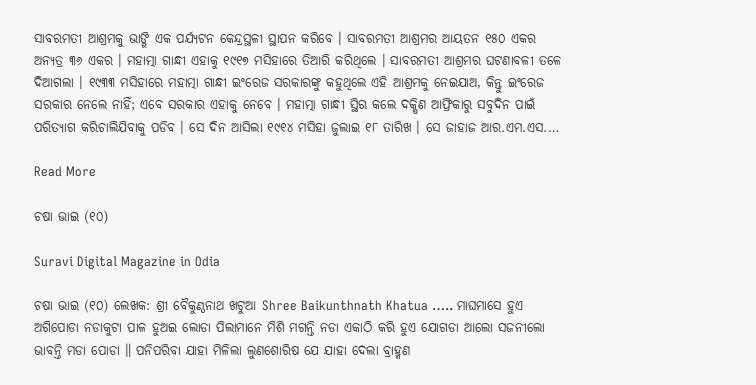ସାବରମତୀ ଆଶ୍ରମକୁ ଭାଙ୍ଗି ଏକ ପର୍ଯ୍ୟଟନ କେନ୍ଦ୍ରସ୍ଥଳୀ ସ୍ଥାପନ କରିବେ । ସାବରମତୀ ଆଶ୍ରମର ଆୟତନ ୧୫୦ ଏକର ଅନ୍ୟତ୍ର ୩୬ ଏକର । ମହାତ୍ମା ଗାନ୍ଧୀ ଏହାକୁ ୧୯୧୭ ମସିହାରେ ତିଆରି କରିଥିଲେ । ସାବରମତୀ ଆଶ୍ରମର ଘଟଣାବଳୀ ତଳେ ଦିଆଗଲା । ୧୯୩୩ ମସିହାରେ ମହାତ୍ମା ଗାନ୍ଧୀ ଇଂରେଜ ସରକାରଙ୍କୁ କହୁଥିଲେ ଏହି ଆଶ୍ରମକୁ ନେଇଯାଅ, କିନ୍ତୁ ଇଂରେଜ ସରକାର ନେଲେ ନାହିଁ; ଏବେ ସରକାର ଏହାକୁ ନେବେ । ମହାତ୍ମା ଗାନ୍ଧୀ ସ୍ଥିର କଲେ ଦକ୍ଷିଣ ଆଫ୍ରିକାରୁ ସବୁଦିନ ପାଇଁ ପରିତ୍ୟାଗ କରିଚାଲିଯିବାକୁ ପଡିବ । ସେ ଦିନ ଆସିଲା ୧୯୧୪ ମସିହା ଜୁଲାଇ ୧୮ ତାରିଖ । ସେ ଜାହାଜ ଆର.ଏମ.ଏସ.…

Read More

ଚଷା ଭାଇ (୧୦)

Suravi Digital Magazine in Odia

ଚଷା ଭାଇ (୧୦) ଲେଖକ: ଶ୍ରୀ ବୈକୁଣ୍ଠନାଥ ଖଟୁଆ Shree Baikunthnath Khatua ….. ମାଘମାସେ ହୁଏ ଅଗିପୋଡା ନଡାକୁଟା ପାଳ ହୁଅଇ ଲୋଡା ପିଲାମାନେ ମିଶି ମଗନ୍ତି ନଡା ଏକାଠି କରି ହୁଏ ଯୋଗଡା ଆଲୋ ସଜନୀଲୋ ଭାବନ୍ତି ମଡା ପୋଡା ॥ ପନିପରିବା ଯାହା ମିଳିଲା ଲୁଣଶୋରିଷ ଯେ ଯାହା ଦେଲା ବ୍ରାହ୍ମଣ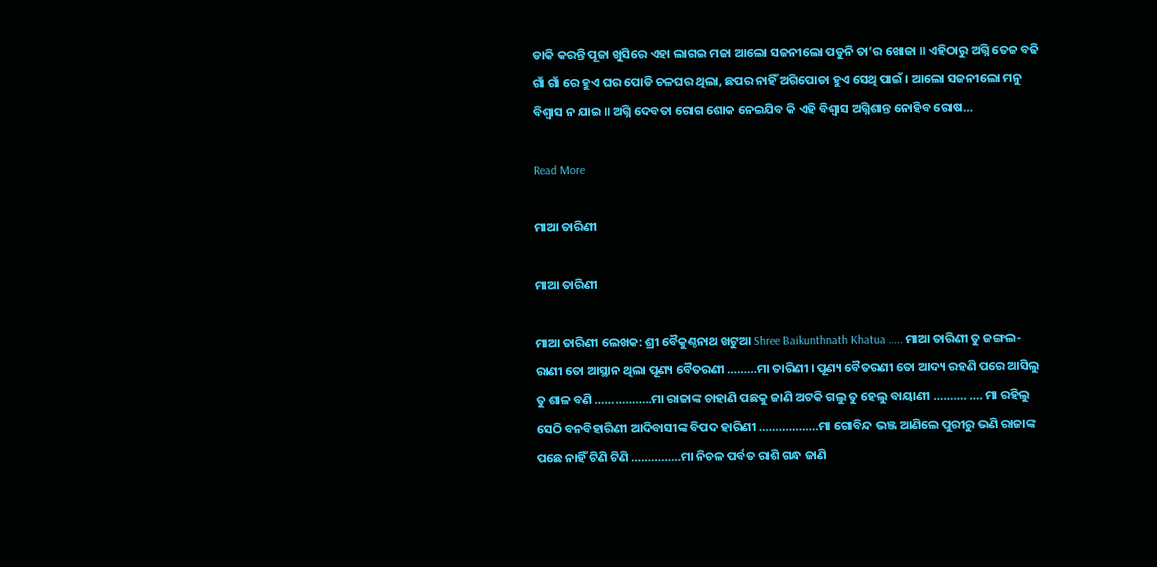ଡାକି କରନ୍ତି ପୂଜା ଖୁସିରେ ଏହା ଲାଗଇ ମଜା ଆଲୋ ସଜନୀଲୋ ପଡୁନି ତା’ର ଖୋଜା ॥ ଏହିଠାରୁ ଅଗ୍ନି ତେଜ ବଢି ଗାଁ ଗାଁ ରେ ହୁଏ ଘର ପୋଡି ଚଳଘର ଥିଲା, ଛପର ନାହିଁ ଅଗିପୋଡା ହୁଏ ସେଥି ପାଇଁ । ଆଲୋ ସଜନୀଲୋ ମନୁ ବିଶ୍ବାସ ନ ଯାଇ ॥ ଅଗ୍ନି ଦେବତା ରୋଗ ଶୋକ ନେଇଯିବ କି ଏହି ବିଶ୍ବାସ ଅଗ୍ନିଶାନ୍ତ ନୋହିବ ରୋଷ…

Read More

ମାଆ ତାରିଣୀ

ମାଆ ତାରିଣୀ

ମାଆ ତାରିଣୀ ଲେଖକ: ଶ୍ରୀ ବୈକୁଣ୍ଠନାଥ ଖଟୁଆ Shree Baikunthnath Khatua ….. ମାଆ ତାରିଣୀ ତୁ ଜଙ୍ଗଲ-ରାଣୀ ତୋ ଆସ୍ଥାନ ଥିଲା ପୂଣ୍ୟ ବୈତରଣୀ ………ମା ତାରିଣୀ । ପୂଣ୍ୟ ବୈତରଣୀ ତୋ ଆଦ୍ୟ ରହଣି ପରେ ଆସିଲୁ ତୁ ଶାଳ ବଣି ……………..ମା ରାଜାଙ୍କ ଚାହାଣି ପଛକୁ ଜାଣି ଅଟକି ଗଲୁ ତୁ ହେଲୁ ବାୟାଣୀ ………. …. ମା ରହିଲୁ ସେଠି ବନବିହାରିଣୀ ଆଦିବାସୀଙ୍କ ବିପଦ ହାରିଣୀ ………………ମା ଗୋବିନ୍ଦ ଭଞ୍ଜ ଆଣିଲେ ପୁରୀରୁ ଭଣି ରାଜାଙ୍କ ପଛେ ନାହିଁ ଟିଣି ଟିଣି ……………ମା ନିଚଳ ପର୍ବତ ରାଶି ଗନ୍ଧ ଜାଣି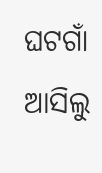ଘଟଗାଁ ଆସିଲୁ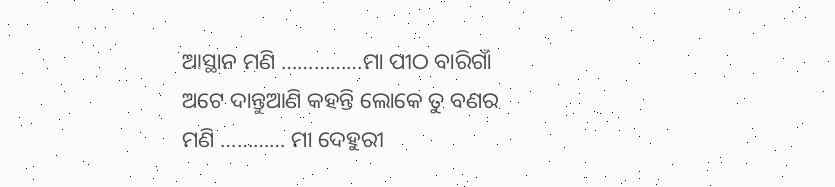ଆସ୍ଥାନ ମଣି ……………ମା ପୀଠ ବାରିଗାଁ ଅଟେ ଦାନ୍ତୁଆଣି କହନ୍ତି ଲୋକେ ତୁ ବଣର ମଣି ………… ମା ଦେହୁରୀ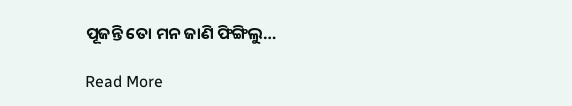ପୂଜନ୍ତି ତୋ ମନ ଜାଣି ଫିଙ୍ଗିଲୁ…

Read More